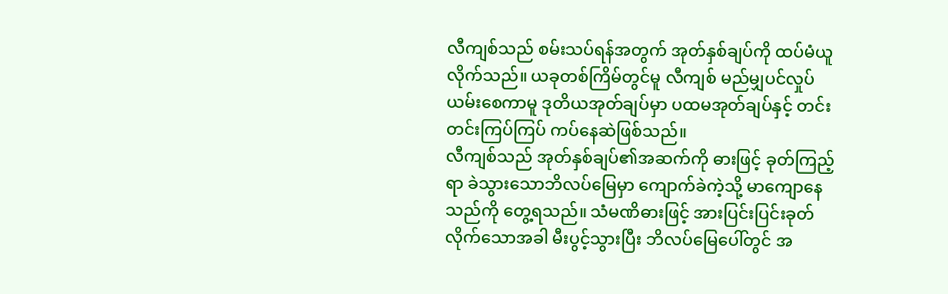လီကျစ်သည် စမ်းသပ်ရန်အတွက် အုတ်နှစ်ချပ်ကို ထပ်မံယူလိုက်သည်။ ယခုတစ်ကြိမ်တွင်မူ လီကျစ် မည်မျှပင်လှုပ်ယမ်းစေကာမူ ဒုတိယအုတ်ချပ်မှာ ပထမအုတ်ချပ်နှင့် တင်းတင်းကြပ်ကြပ် ကပ်နေဆဲဖြစ်သည်။
လီကျစ်သည် အုတ်နှစ်ချပ်၏အဆက်ကို ဓားဖြင့် ခုတ်ကြည့်ရာ ခဲသွားသောဘိလပ်မြေမှာ ကျောက်ခဲကဲ့သို့ မာကျောနေသည်ကို တွေ့ရသည်။ သံမဏိဓားဖြင့် အားပြင်းပြင်းခုတ်လိုက်သောအခါ မီးပွင့်သွားပြီး ဘိလပ်မြေပေါ်တွင် အ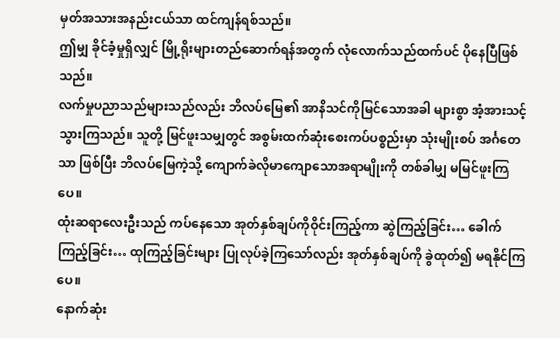မှတ်အသားအနည်းငယ်သာ ထင်ကျန်ရစ်သည်။
ဤမျှ ခိုင်ခံ့မှုရှိလျှင် မြို့ရိုးများတည်ဆောက်ရန်အတွက် လုံလောက်သည်ထက်ပင် ပိုနေပြီဖြစ်သည်။
လက်မှုပညာသည်များသည်လည်း ဘိလပ်မြေ၏ အာနိသင်ကိုမြင်သောအခါ များစွာ အံ့အားသင့်သွားကြသည်။ သူတို့ မြင်ဖူးသမျှတွင် အစွမ်းထက်ဆုံးစေးကပ်ပစ္စည်းမှာ သုံးမျိုးစပ် အင်္ဂတေသာ ဖြစ်ပြီး ဘိလပ်မြေကဲ့သို့ ကျောက်ခဲလိုမာကျောသောအရာမျိုးကို တစ်ခါမျှ မမြင်ဖူးကြပေ။
ထုံးဆရာလေးဦးသည် ကပ်နေသော အုတ်နှစ်ချပ်ကိုဝိုင်းကြည့်ကာ ဆွဲကြည့်ခြင်း… ခေါက်ကြည့်ခြင်း… ထုကြည့်ခြင်းများ ပြုလုပ်ခဲ့ကြသော်လည်း အုတ်နှစ်ချပ်ကို ခွဲထုတ်၍ မရနိုင်ကြပေ။
နောက်ဆုံး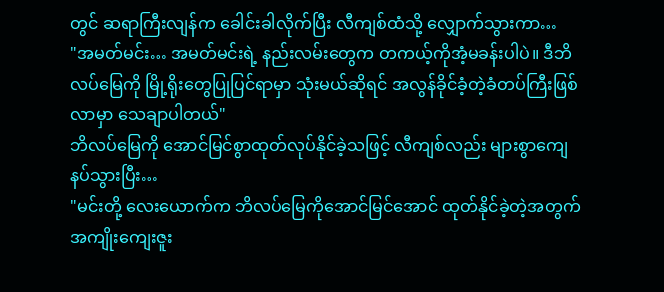တွင် ဆရာကြီးလျန်က ခေါင်းခါလိုက်ပြီး လီကျစ်ထံသို့ လျှောက်သွားကာ…
"အမတ်မင်း… အမတ်မင်းရဲ့ နည်းလမ်းတွေက တကယ့်ကိုအံ့မခန်းပါပဲ။ ဒီဘိလပ်မြေကို မြို့ရိုးတွေပြုပြင်ရာမှာ သုံးမယ်ဆိုရင် အလွန်ခိုင်ခံ့တဲ့ခံတပ်ကြီးဖြစ်လာမှာ သေချာပါတယ်"
ဘိလပ်မြေကို အောင်မြင်စွာထုတ်လုပ်နိုင်ခဲ့သဖြင့် လီကျစ်လည်း များစွာကျေနပ်သွားပြီး…
"မင်းတို့ လေးယောက်က ဘိလပ်မြေကိုအောင်မြင်အောင် ထုတ်နိုင်ခဲ့တဲ့အတွက် အကျိုးကျေးဇူး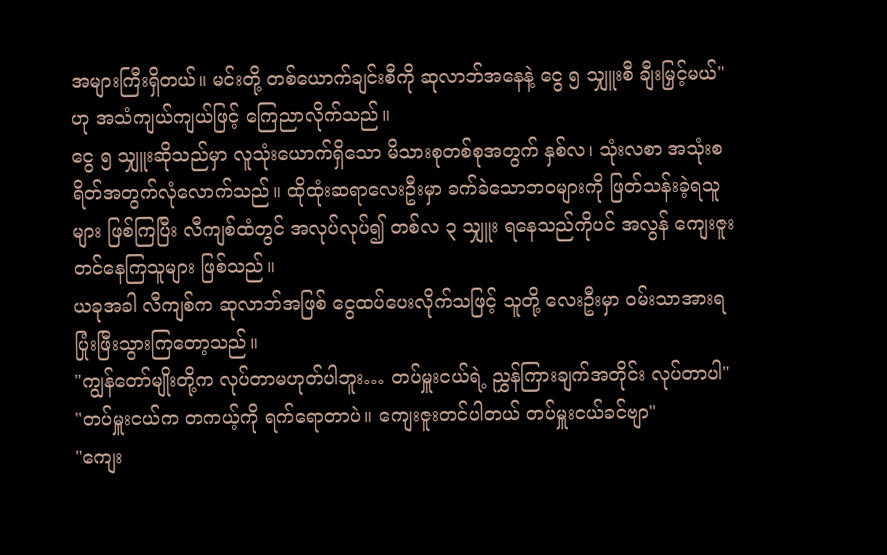အများကြီးရှိတယ်။ မင်းတို့ တစ်ယောက်ချင်းစီကို ဆုလာဘ်အနေနဲ့ ငွေ ၅ သျှူးစီ ချီးမြှင့်မယ်" ဟု အသံကျယ်ကျယ်ဖြင့် ကြေညာလိုက်သည်။
ငွေ ၅ သျှူးဆိုသည်မှာ လူသုံးယောက်ရှိသော မိသားစုတစ်စုအတွက် နှစ်လ၊ သုံးလစာ အသုံးစရိတ်အတွက်လုံလောက်သည်။ ထိုထုံးဆရာလေးဦးမှာ ခက်ခဲသောဘဝများကို ဖြတ်သန်းခဲ့ရသူများ ဖြစ်ကြပြီး လီကျစ်ထံတွင် အလုပ်လုပ်၍ တစ်လ ၃ သျှူး ရနေသည်ကိုပင် အလွန် ကျေးဇူးတင်နေကြသူများ ဖြစ်သည်။
ယခုအခါ လီကျစ်က ဆုလာဘ်အဖြစ် ငွေထပ်ပေးလိုက်သဖြင့် သူတို့ လေးဦးမှာ ဝမ်းသာအားရ ပြုံးဖြီးသွားကြတော့သည်။
"ကျွန်တော်မျိုးတို့က လုပ်တာမဟုတ်ပါဘူး… တပ်မှူးငယ်ရဲ့ ညွှန်ကြားချက်အတိုင်း လုပ်တာပါ"
"တပ်မှူးငယ်က တကယ့်ကို ရက်ရောတာပဲ။ ကျေးဇူးတင်ပါတယ် တပ်မှူးငယ်ခင်ဗျာ"
"ကျေး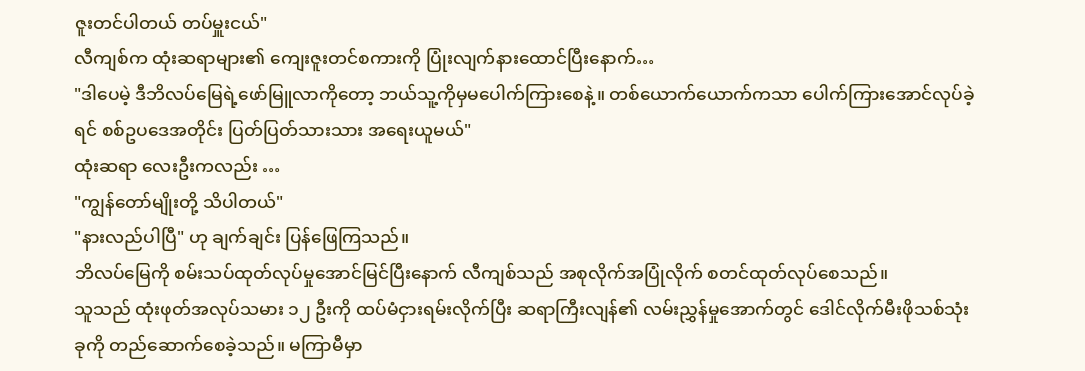ဇူးတင်ပါတယ် တပ်မှူးငယ်"
လီကျစ်က ထုံးဆရာများ၏ ကျေးဇူးတင်စကားကို ပြုံးလျက်နားထောင်ပြီးနောက်…
"ဒါပေမဲ့ ဒီဘိလပ်မြေရဲ့ဖော်မြူလာကိုတော့ ဘယ်သူ့ကိုမှမပေါက်ကြားစေနဲ့။ တစ်ယောက်ယောက်ကသာ ပေါက်ကြားအောင်လုပ်ခဲ့ရင် စစ်ဥပဒေအတိုင်း ပြတ်ပြတ်သားသား အရေးယူမယ်"
ထုံးဆရာ လေးဦးကလည်း …
"ကျွန်တော်မျိုးတို့ သိပါတယ်"
"နားလည်ပါပြီ" ဟု ချက်ချင်း ပြန်ဖြေကြသည်။
ဘိလပ်မြေကို စမ်းသပ်ထုတ်လုပ်မှုအောင်မြင်ပြီးနောက် လီကျစ်သည် အစုလိုက်အပြုံလိုက် စတင်ထုတ်လုပ်စေသည်။
သူသည် ထုံးဖုတ်အလုပ်သမား ၁၂ ဦးကို ထပ်မံငှားရမ်းလိုက်ပြီး ဆရာကြီးလျန်၏ လမ်းညွှန်မှုအောက်တွင် ဒေါင်လိုက်မီးဖိုသစ်သုံးခုကို တည်ဆောက်စေခဲ့သည်။ မကြာမီမှာ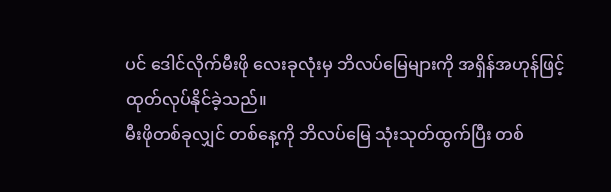ပင် ဒေါင်လိုက်မီးဖို လေးခုလုံးမှ ဘိလပ်မြေများကို အရှိန်အဟုန်ဖြင့် ထုတ်လုပ်နိုင်ခဲ့သည်။
မီးဖိုတစ်ခုလျှင် တစ်နေ့ကို ဘိလပ်မြေ သုံးသုတ်ထွက်ပြီး တစ်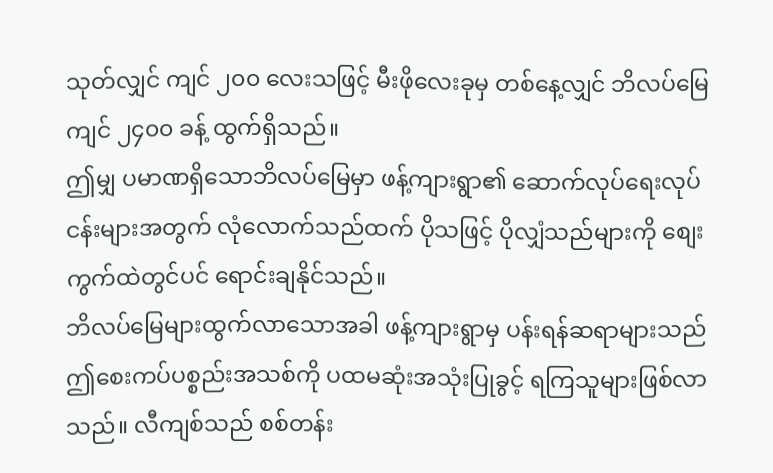သုတ်လျှင် ကျင် ၂၀၀ လေးသဖြင့် မီးဖိုလေးခုမှ တစ်နေ့လျှင် ဘိလပ်မြေ ကျင် ၂၄၀၀ ခန့် ထွက်ရှိသည်။
ဤမျှ ပမာဏရှိသောဘိလပ်မြေမှာ ဖန့်ကျားရွာ၏ ဆောက်လုပ်ရေးလုပ်ငန်းများအတွက် လုံလောက်သည်ထက် ပိုသဖြင့် ပိုလျှံသည်များကို စျေးကွက်ထဲတွင်ပင် ရောင်းချနိုင်သည်။
ဘိလပ်မြေများထွက်လာသောအခါ ဖန့်ကျားရွာမှ ပန်းရန်ဆရာများသည် ဤစေးကပ်ပစ္စည်းအသစ်ကို ပထမဆုံးအသုံးပြုခွင့် ရကြသူများဖြစ်လာသည်။ လီကျစ်သည် စစ်တန်း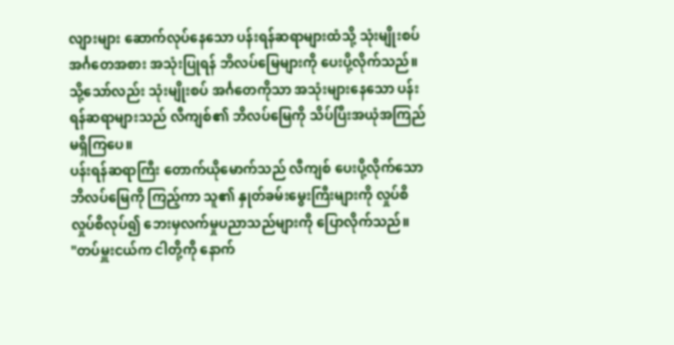လျားများ ဆောက်လုပ်နေသော ပန်းရန်ဆရာများထံသို့ သုံးမျိုးစပ် အင်္ဂတေအစား အသုံးပြုရန် ဘိလပ်မြေများကို ပေးပို့လိုက်သည်။
သို့သော်လည်း သုံးမျိုးစပ် အင်္ဂတေကိုသာ အသုံးများနေသော ပန်းရန်ဆရာများသည် လီကျစ်၏ ဘိလပ်မြေကို သိပ်ပြီးအယုံအကြည် မရှိကြပေ။
ပန်းရန်ဆရာကြီး တောက်ယိုမောက်သည် လီကျစ် ပေးပို့လိုက်သော ဘိလပ်မြေကို ကြည့်ကာ သူ၏ နှုတ်ခမ်းမွေးကြီးများကို လှုပ်စိလှုပ်စိလုပ်၍ ဘေးမှလက်မှုပညာသည်များကို ပြောလိုက်သည်။
"တပ်မှူးငယ်က ငါတို့ကို နောက်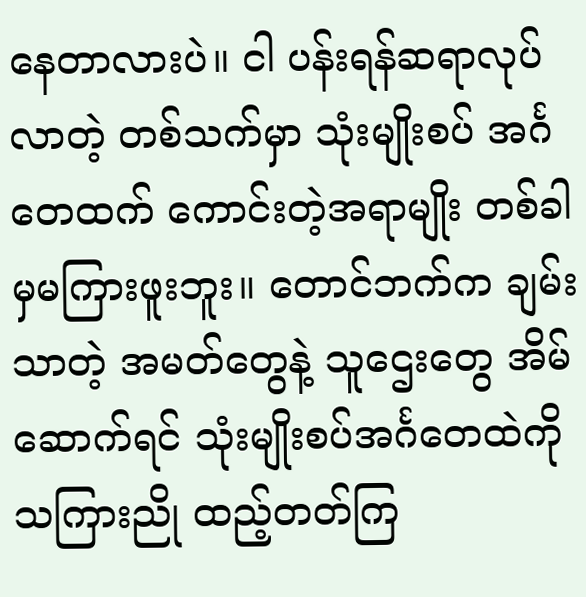နေတာလားပဲ။ ငါ ပန်းရန်ဆရာလုပ်လာတဲ့ တစ်သက်မှာ သုံးမျိုးစပ် အင်္ဂတေထက် ကောင်းတဲ့အရာမျိုး တစ်ခါမှမကြားဖူးဘူး။ တောင်ဘက်က ချမ်းသာတဲ့ အမတ်တွေနဲ့ သူဌေးတွေ အိမ်ဆောက်ရင် သုံးမျိုးစပ်အင်္ဂတေထဲကို သကြားညို ထည့်တတ်ကြ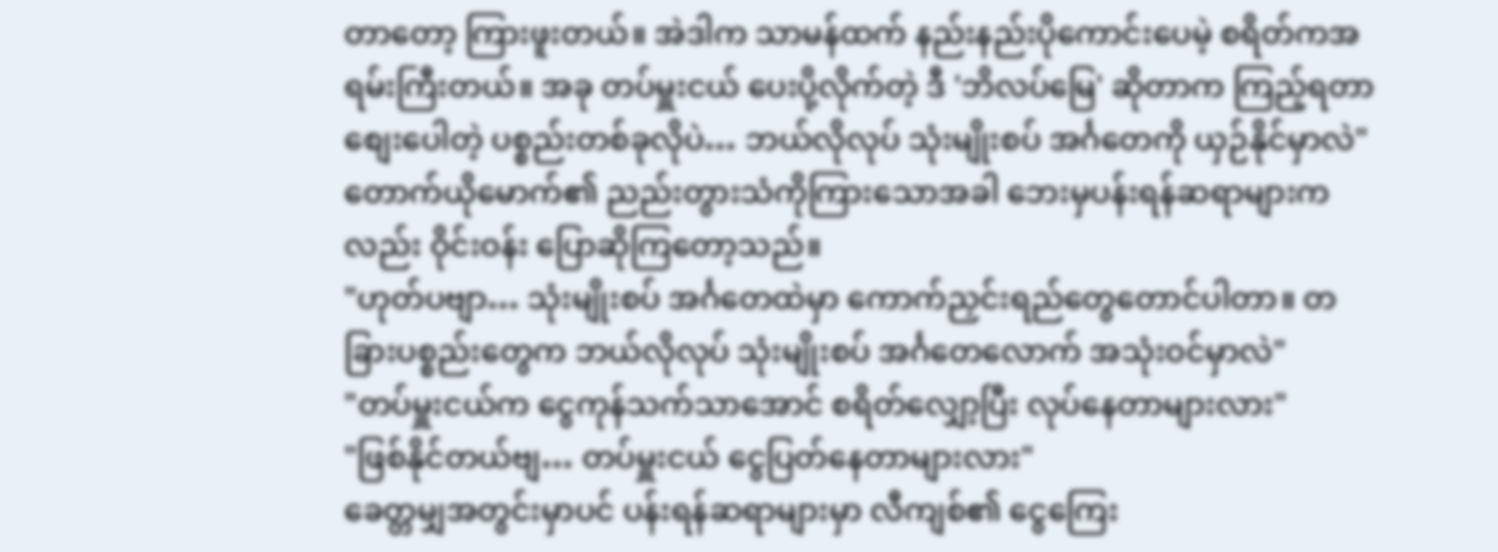တာတော့ ကြားဖူးတယ်။ အဲဒါက သာမန်ထက် နည်းနည်းပိုကောင်းပေမဲ့ စရိတ်ကအရမ်းကြီးတယ်။ အခု တပ်မှူးငယ် ပေးပို့လိုက်တဲ့ ဒီ 'ဘိလပ်မြေ' ဆိုတာက ကြည့်ရတာစျေးပေါတဲ့ ပစ္စည်းတစ်ခုလိုပဲ… ဘယ်လိုလုပ် သုံးမျိုးစပ် အင်္ဂတေကို ယှဉ်နိုင်မှာလဲ"
တောက်ယိုမောက်၏ ညည်းတွားသံကိုကြားသောအခါ ဘေးမှပန်းရန်ဆရာများကလည်း ဝိုင်းဝန်း ပြောဆိုကြတော့သည်။
"ဟုတ်ပဗျာ… သုံးမျိုးစပ် အင်္ဂတေထဲမှာ ကောက်ညှင်းရည်တွေတောင်ပါတာ။ တခြားပစ္စည်းတွေက ဘယ်လိုလုပ် သုံးမျိုးစပ် အင်္ဂတေလောက် အသုံးဝင်မှာလဲ"
"တပ်မှူးငယ်က ငွေကုန်သက်သာအောင် စရိတ်လျှော့ပြီး လုပ်နေတာများလား"
"ဖြစ်နိုင်တယ်ဗျ… တပ်မှူးငယ် ငွေပြတ်နေတာများလား"
ခေတ္တမျှအတွင်းမှာပင် ပန်းရန်ဆရာများမှာ လီကျစ်၏ ငွေကြေး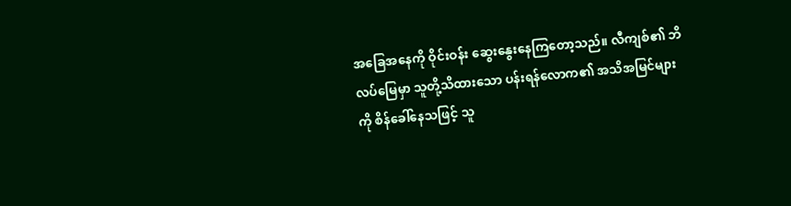အခြေအနေကို ဝိုင်းဝန်း ဆွေးနွေးနေကြတော့သည်။ လီကျစ်၏ ဘိလပ်မြေမှာ သူတို့သိထားသော ပန်းရန်လောက၏ အသိအမြင်များကို စိန်ခေါ်နေသဖြင့် သူ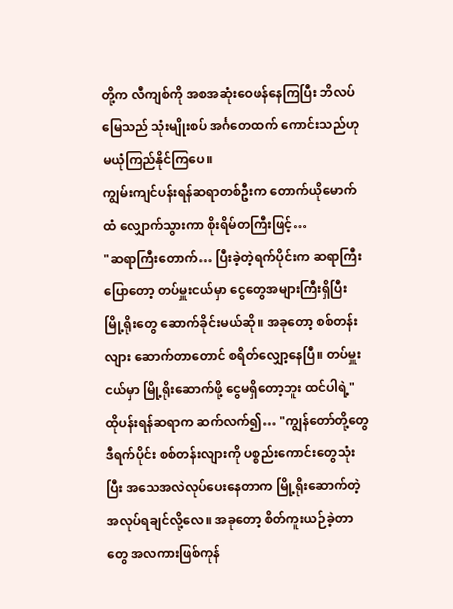တို့က လီကျစ်ကို အစအဆုံးဝေဖန်နေကြပြီး ဘိလပ်မြေသည် သုံးမျိုးစပ် အင်္ဂတေထက် ကောင်းသည်ဟု မယုံကြည်နိုင်ကြပေ။
ကျွမ်းကျင်ပန်းရန်ဆရာတစ်ဦးက တောက်ယိုမောက်ထံ လျှောက်သွားကာ စိုးရိမ်တကြီးဖြင့်…
"ဆရာကြီးတောက်… ပြီးခဲ့တဲ့ရက်ပိုင်းက ဆရာကြီးပြောတော့ တပ်မှူးငယ်မှာ ငွေတွေအများကြီးရှိပြီး မြို့ရိုးတွေ ဆောက်ခိုင်းမယ်ဆို။ အခုတော့ စစ်တန်းလျား ဆောက်တာတောင် စရိတ်လျှော့နေပြီ။ တပ်မှူးငယ်မှာ မြို့ရိုးဆောက်ဖို့ ငွေမရှိတော့ဘူး ထင်ပါရဲ့"
ထိုပန်းရန်ဆရာက ဆက်လက်၍… "ကျွန်တော်တို့တွေဒီရက်ပိုင်း စစ်တန်းလျားကို ပစ္စည်းကောင်းတွေသုံးပြီး အသေအလဲလုပ်ပေးနေတာက မြို့ရိုးဆောက်တဲ့အလုပ်ရချင်လို့လေ။ အခုတော့ စိတ်ကူးယဉ်ခဲ့တာတွေ အလကားဖြစ်ကုန်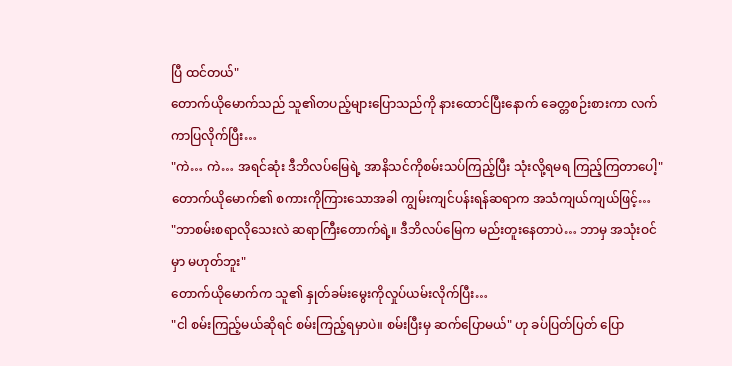ပြီ ထင်တယ်"
တောက်ယိုမောက်သည် သူ၏တပည့်များပြောသည်ကို နားထောင်ပြီးနောက် ခေတ္တစဉ်းစားကာ လက်ကာပြလိုက်ပြီး…
"ကဲ… ကဲ… အရင်ဆုံး ဒီဘိလပ်မြေရဲ့ အာနိသင်ကိုစမ်းသပ်ကြည့်ပြီး သုံးလို့ရမရ ကြည့်ကြတာပေါ့"
တောက်ယိုမောက်၏ စကားကိုကြားသောအခါ ကျွမ်းကျင်ပန်းရန်ဆရာက အသံကျယ်ကျယ်ဖြင့်…
"ဘာစမ်းစရာလိုသေးလဲ ဆရာကြီးတောက်ရဲ့။ ဒီဘိလပ်မြေက မည်းတူးနေတာပဲ… ဘာမှ အသုံးဝင်မှာ မဟုတ်ဘူး"
တောက်ယိုမောက်က သူ၏ နှုတ်ခမ်းမွေးကိုလှုပ်ယမ်းလိုက်ပြီး…
"ငါ စမ်းကြည့်မယ်ဆိုရင် စမ်းကြည့်ရမှာပဲ။ စမ်းပြီးမှ ဆက်ပြောမယ်" ဟု ခပ်ပြတ်ပြတ် ပြော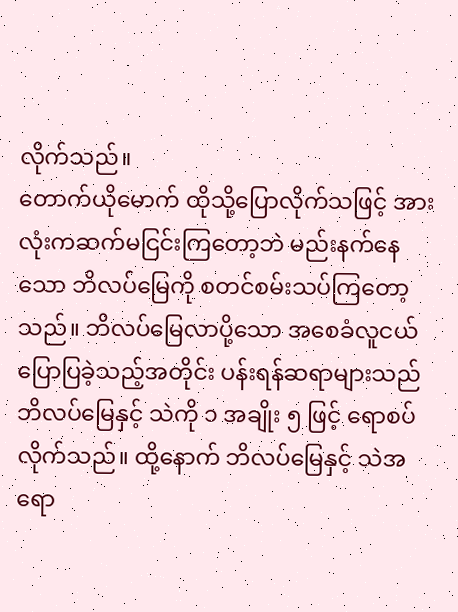လိုက်သည်။
တောက်ယိုမောက် ထိုသို့ပြောလိုက်သဖြင့် အားလုံးကဆက်မငြင်းကြတော့ဘဲ မည်းနက်နေသော ဘိလပ်မြေကို စတင်စမ်းသပ်ကြတော့သည်။ ဘိလပ်မြေလာပို့သော အစေခံလူငယ် ပြောပြခဲ့သည့်အတိုင်း ပန်းရန်ဆရာများသည် ဘိလပ်မြေနှင့် သဲကို ၁ အချိုး ၅ ဖြင့် ရောစပ်လိုက်သည်။ ထို့နောက် ဘိလပ်မြေနှင့် သဲအရော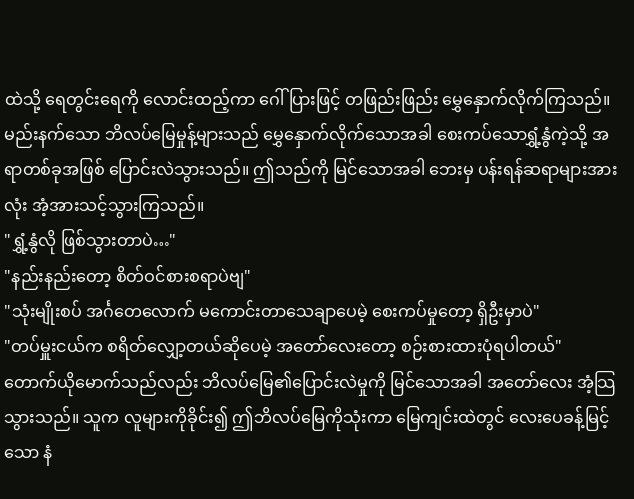ထဲသို့ ရေတွင်းရေကို လောင်းထည့်ကာ ဂေါ်ပြားဖြင့် တဖြည်းဖြည်း မွှေနှောက်လိုက်ကြသည်။
မည်းနက်သော ဘိလပ်မြေမှုန့်များသည် မွှေနှောက်လိုက်သောအခါ စေးကပ်သောရွှံ့နွံကဲ့သို့ အရာတစ်ခုအဖြစ် ပြောင်းလဲသွားသည်။ ဤသည်ကို မြင်သောအခါ ဘေးမှ ပန်းရန်ဆရာများအားလုံး အံ့အားသင့်သွားကြသည်။
"ရွှံ့နွံလို ဖြစ်သွားတာပဲ…"
"နည်းနည်းတော့ စိတ်ဝင်စားစရာပဲဗျ"
"သုံးမျိုးစပ် အင်္ဂတေလောက် မကောင်းတာသေချာပေမဲ့ စေးကပ်မှုတော့ ရှိဦးမှာပဲ"
"တပ်မှူးငယ်က စရိတ်လျှော့တယ်ဆိုပေမဲ့ အတော်လေးတော့ စဉ်းစားထားပုံရပါတယ်"
တောက်ယိုမောက်သည်လည်း ဘိလပ်မြေ၏ပြောင်းလဲမှုကို မြင်သောအခါ အတော်လေး အံ့သြသွားသည်။ သူက လူများကိုခိုင်း၍ ဤဘိလပ်မြေကိုသုံးကာ မြေကျင်းထဲတွင် လေးပေခန့်မြင့်သော နံ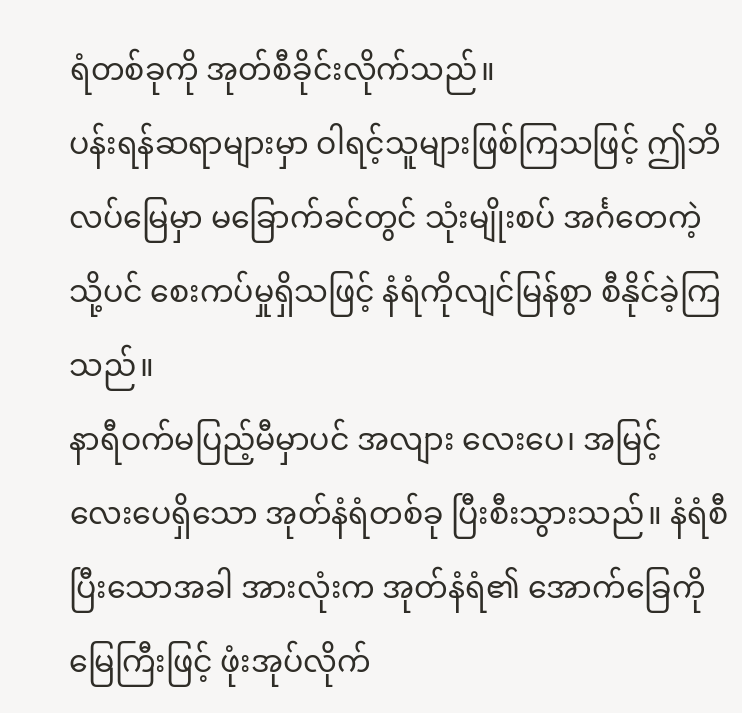ရံတစ်ခုကို အုတ်စီခိုင်းလိုက်သည်။
ပန်းရန်ဆရာများမှာ ဝါရင့်သူများဖြစ်ကြသဖြင့် ဤဘိလပ်မြေမှာ မခြောက်ခင်တွင် သုံးမျိုးစပ် အင်္ဂတေကဲ့သို့ပင် စေးကပ်မှုရှိသဖြင့် နံရံကိုလျင်မြန်စွာ စီနိုင်ခဲ့ကြသည်။
နာရီဝက်မပြည့်မီမှာပင် အလျား လေးပေ၊ အမြင့် လေးပေရှိသော အုတ်နံရံတစ်ခု ပြီးစီးသွားသည်။ နံရံစီပြီးသောအခါ အားလုံးက အုတ်နံရံ၏ အောက်ခြေကို မြေကြီးဖြင့် ဖုံးအုပ်လိုက်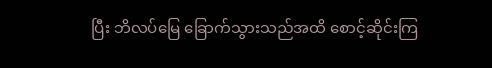ပြီး ဘိလပ်မြေ ခြောက်သွားသည်အထိ စောင့်ဆိုင်းကြ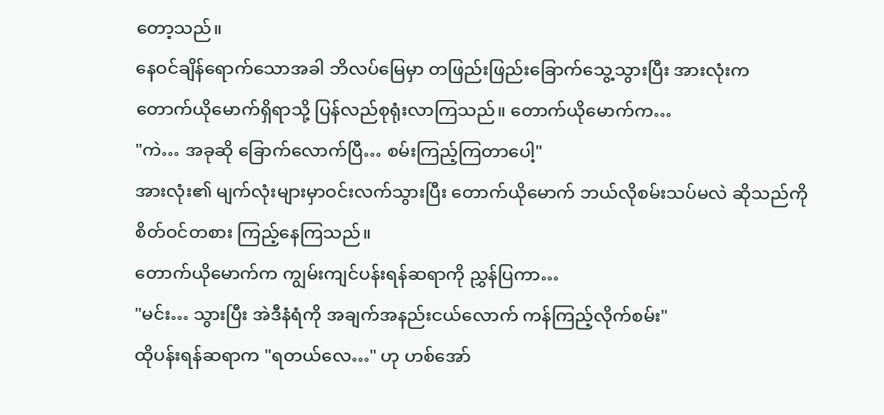တော့သည်။
နေဝင်ချိန်ရောက်သောအခါ ဘိလပ်မြေမှာ တဖြည်းဖြည်းခြောက်သွေ့သွားပြီး အားလုံးက တောက်ယိုမောက်ရှိရာသို့ ပြန်လည်စုရုံးလာကြသည်။ တောက်ယိုမောက်က…
"ကဲ… အခုဆို ခြောက်လောက်ပြီ… စမ်းကြည့်ကြတာပေါ့"
အားလုံး၏ မျက်လုံးများမှာဝင်းလက်သွားပြီး တောက်ယိုမောက် ဘယ်လိုစမ်းသပ်မလဲ ဆိုသည်ကို စိတ်ဝင်တစား ကြည့်နေကြသည်။
တောက်ယိုမောက်က ကျွမ်းကျင်ပန်းရန်ဆရာကို ညွှန်ပြကာ…
"မင်း… သွားပြီး အဲဒီနံရံကို အချက်အနည်းငယ်လောက် ကန်ကြည့်လိုက်စမ်း"
ထိုပန်းရန်ဆရာက "ရတယ်လေ…" ဟု ဟစ်အော်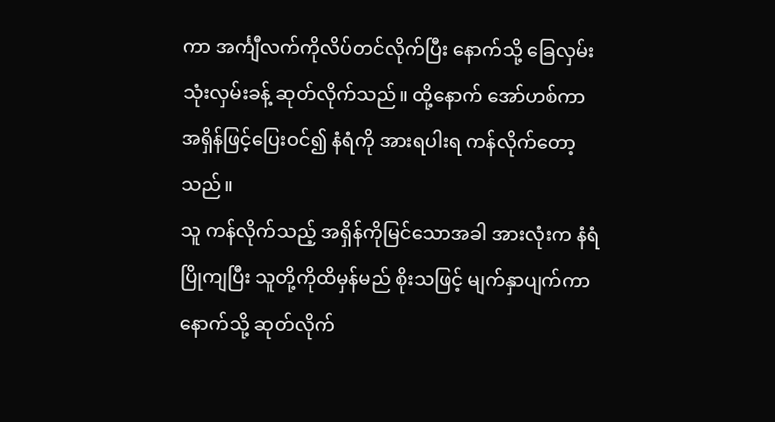ကာ အင်္ကျီလက်ကိုလိပ်တင်လိုက်ပြီး နောက်သို့ ခြေလှမ်းသုံးလှမ်းခန့် ဆုတ်လိုက်သည်။ ထို့နောက် အော်ဟစ်ကာ အရှိန်ဖြင့်ပြေးဝင်၍ နံရံကို အားရပါးရ ကန်လိုက်တော့သည်။
သူ ကန်လိုက်သည့် အရှိန်ကိုမြင်သောအခါ အားလုံးက နံရံပြိုကျပြီး သူတို့ကိုထိမှန်မည် စိုးသဖြင့် မျက်နှာပျက်ကာ နောက်သို့ ဆုတ်လိုက်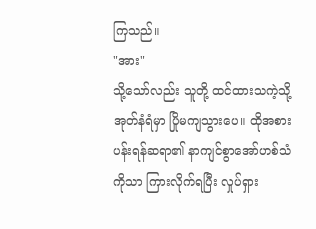ကြသည်။
"အား"
သို့သော်လည်း သူတို့ ထင်ထားသကဲ့သို့ အုတ်နံရံမှာ ပြိုမကျသွားပေ။ ထိုအစား ပန်းရန်ဆရာ၏ နာကျင်စွာအော်ဟစ်သံကိုသာ ကြားလိုက်ရပြီး လှုပ်ရှား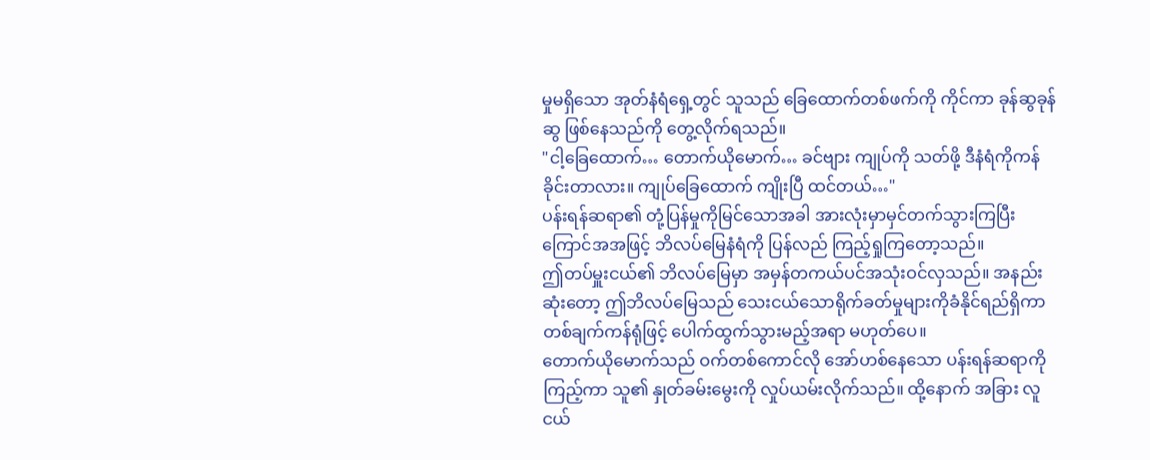မှုမရှိသော အုတ်နံရံရှေ့တွင် သူသည် ခြေထောက်တစ်ဖက်ကို ကိုင်ကာ ခုန်ဆွခုန်ဆွ ဖြစ်နေသည်ကို တွေ့လိုက်ရသည်။
"ငါ့ခြေထောက်… တောက်ယိုမောက်… ခင်ဗျား ကျုပ်ကို သတ်ဖို့ ဒီနံရံကိုကန်ခိုင်းတာလား။ ကျုပ်ခြေထောက် ကျိုးပြီ ထင်တယ်…"
ပန်းရန်ဆရာ၏ တုံ့ပြန်မှုကိုမြင်သောအခါ အားလုံးမှာမှင်တက်သွားကြပြီး ကြောင်အအဖြင့် ဘိလပ်မြေနံရံကို ပြန်လည် ကြည့်ရှုကြတော့သည်။
ဤတပ်မှူးငယ်၏ ဘိလပ်မြေမှာ အမှန်တကယ်ပင်အသုံးဝင်လှသည်။ အနည်းဆုံးတော့ ဤဘိလပ်မြေသည် သေးငယ်သောရိုက်ခတ်မှုများကိုခံနိုင်ရည်ရှိကာ တစ်ချက်ကန်ရုံဖြင့် ပေါက်ထွက်သွားမည့်အရာ မဟုတ်ပေ။
တောက်ယိုမောက်သည် ဝက်တစ်ကောင်လို အော်ဟစ်နေသော ပန်းရန်ဆရာကို ကြည့်ကာ သူ၏ နှုတ်ခမ်းမွေးကို လှုပ်ယမ်းလိုက်သည်။ ထို့နောက် အခြား လူငယ်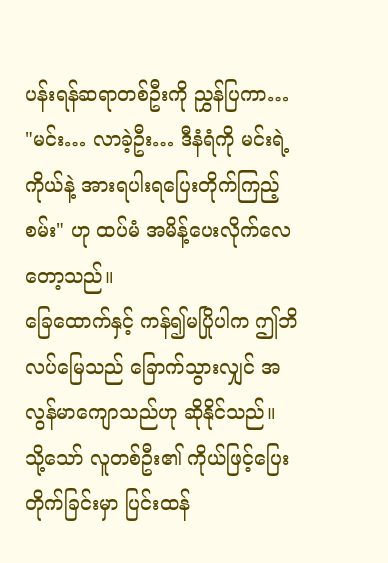ပန်းရန်ဆရာတစ်ဦးကို ညွှန်ပြကာ…
"မင်း… လာခဲ့ဦး… ဒီနံရံကို မင်းရဲ့ကိုယ်နဲ့ အားရပါးရပြေးတိုက်ကြည့်စမ်း" ဟု ထပ်မံ အမိန့်ပေးလိုက်လေတော့သည်။
ခြေထောက်နှင့် ကန်၍မပြိုပါက ဤဘိလပ်မြေသည် ခြောက်သွားလျှင် အလွန်မာကျောသည်ဟု ဆိုနိုင်သည်။ သို့သော် လူတစ်ဦး၏ ကိုယ်ဖြင့်ပြေးတိုက်ခြင်းမှာ ပြင်းထန်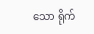သော ရိုက်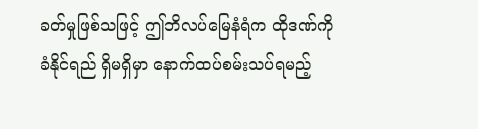ခတ်မှုဖြစ်သဖြင့် ဤဘိလပ်မြေနံရံက ထိုဒဏ်ကို ခံနိုင်ရည် ရှိမရှိမှာ နောက်ထပ်စမ်းသပ်ရမည့်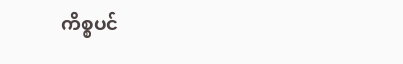ကိစ္စပင်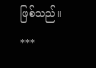ဖြစ်သည်။
***